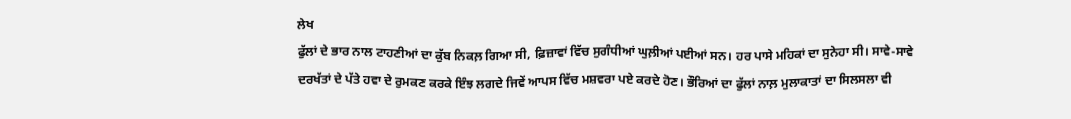ਲੇਖ
ਫੁੱਲਾਂ ਦੇ ਭਾਰ ਨਾਲ ਟਾਹਣੀਆਂ ਦਾ ਕੁੱਬ ਨਿਕਲ਼ ਗਿਆ ਸੀ, ਫ਼ਿਜ਼ਾਵਾਂ ਵਿੱਚ ਸੁਗੰਧੀਆਂ ਘੁਲ਼ੀਆਂ ਪਈਆਂ ਸਨ। ਹਰ ਪਾਸੇ ਮਹਿਕਾਂ ਦਾ ਸੁਨੇਹਾ ਸੀ। ਸਾਵੇ-ਸਾਵੇ ਦਰਖੱਤਾਂ ਦੇ ਪੱਤੇ ਹਵਾ ਦੇ ਰੁਮਕਣ ਕਰਕੇ ਇੰਝ ਲਗਦੇ ਜਿਵੇਂ ਆਪਸ ਵਿੱਚ ਮਸ਼ਵਰਾ ਪਏ ਕਰਦੇ ਹੋਣ। ਭੌਰਿਆਂ ਦਾ ਫੁੱਲਾਂ ਨਾਲ਼ ਮੁਲਾਕਾਤਾਂ ਦਾ ਸਿਲਸਲਾ ਵੀ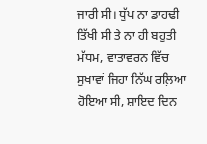ਜਾਰੀ ਸੀ। ਧੁੱਪ ਨਾ ਡਾਹਢੀ ਤਿੱਖੀ ਸੀ ਤੇ ਨਾ ਹੀ ਬਹੁਤੀ ਮੱਧਮ, ਵਾਤਾਵਰਨ ਵਿੱਚ ਸੁਖਾਵਾਂ ਜਿਹਾ ਨਿੱਘ ਰਲ਼ਿਆ ਹੋਇਆ ਸੀ, ਸ਼ਾਇਦ ਦਿਨ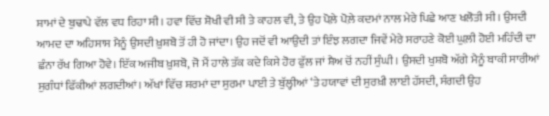ਸ਼ਾਮਾਂ ਦੇ ਬੁਢਾਪੇ ਵੱਲ ਵਧ ਰਿਹਾ ਸੀ। ਹਵਾ ਵਿੱਚ ਸ਼ੋਖੀ ਵੀ ਸੀ ਤੇ ਕਾਹਲ ਵੀ, ਤੇ ਉਹ ਪੋਲ਼ੇ ਪੋਲ਼ੇ ਕਦਮਾਂ ਨਾਲ ਮੇਰੇ ਪਿਛੇ ਆਣ ਖਲੋਤੀ ਸੀ। ਉਸਦੀ ਆਮਦ ਦਾ ਅਹਿਸਾਸ ਮੈਨੂੰ ਉਸਦੀ ਖ਼ੁਸ਼ਬੋ ਤੋਂ ਹੀ ਹੋ ਜਾਂਦਾ। ਉਹ ਜਦੋਂ ਵੀ ਆਉਦੀ ਤਾਂ ਇੰਝ ਲਗਦਾ ਜਿਵੇਂ ਮੇਰੇ ਸਰਾਹਣੇ ਕੋਈ ਘੁਲ਼ੀ ਹੋਈ ਮਹਿੰਦੀ ਦਾ ਛੰਨਾ ਰੱਖ ਗਿਆ ਹੋਵੇ। ਇੱਕ ਅਜੀਬ ਖ਼ੁਸ਼ਬੋ, ਜੋ ਮੈਂ ਹਾਲੇ ਤੱਕ ਕਦੇ ਕਿਸੇ ਹੋਰ ਫੁੱਲ ਜਾਂ ਸ਼ੈਅ ਚੋਂ ਨਹੀਂ ਸੁੰਘੀ। ਉਸਦੀ ਖੁਸ਼ਬੋ ਅੱਗੇ ਮੈਨੂੰ ਬਾਕੀ ਸਾਰੀਆਂ ਸੁਗੰਧਾਂ ਫਿੱਕੀਆਂ ਲਗਦੀਆਂ। ਅੱਖਾਂ ਵਿੱਚ ਸ਼ਰਮਾਂ ਦਾ ਸੁਰਮਾ ਪਾਈ ਤੇ ਬੁੱਲ੍ਹੀਆਂ ‘ਤੇ ਹਯਾਵਾਂ ਦੀ ਸੁਰਖ਼ੀ ਲਾਈ ਹੱਸਦੀ, ਸੰਗਦੀ ਉਹ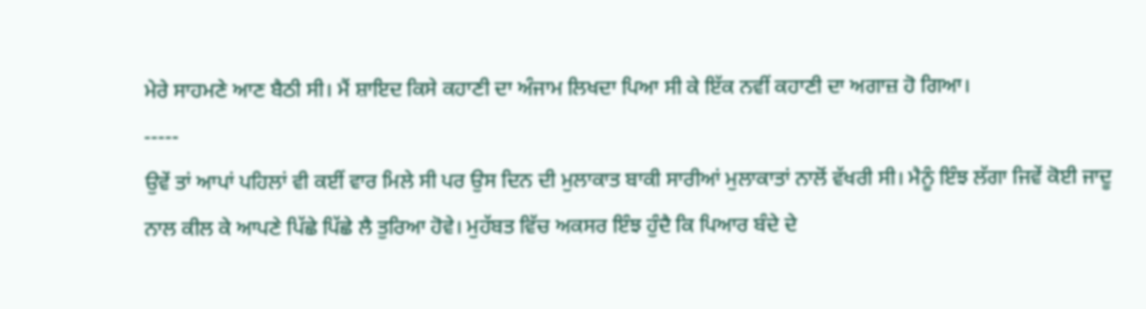ਮੇਰੇ ਸਾਹਮਣੇ ਆਣ ਬੈਠੀ ਸੀ। ਮੈਂ ਸ਼ਾਇਦ ਕਿਸੇ ਕਹਾਣੀ ਦਾ ਅੰਜਾਮ ਲਿਖਦਾ ਪਿਆ ਸੀ ਕੇ ਇੱਕ ਨਵੀਂ ਕਹਾਣੀ ਦਾ ਅਗਾਜ਼ ਹੋ ਗਿਆ।
-----
ਉਵੇਂ ਤਾਂ ਆਪਾਂ ਪਹਿਲਾਂ ਵੀ ਕਈਂ ਵਾਰ ਮਿਲੇ ਸੀ ਪਰ ਉਸ ਦਿਨ ਦੀ ਮੁਲਾਕਾਤ ਬਾਕੀ ਸਾਰੀਆਂ ਮੁਲਾਕਾਤਾਂ ਨਾਲੋਂ ਵੱਖਰੀ ਸੀ। ਮੈਨੂੰ ਇੰਝ ਲੱਗਾ ਜਿਵੇਂ ਕੋਈ ਜਾਦੂ ਨਾਲ ਕੀਲ ਕੇ ਆਪਣੇ ਪਿੱਛੇ ਪਿੱਛੇ ਲੈ ਤੁਰਿਆ ਹੋਵੇ। ਮੁਹੱਬਤ ਵਿੱਚ ਅਕਸਰ ਇੰਝ ਹੁੰਦੈ ਕਿ ਪਿਆਰ ਬੰਦੇ ਦੇ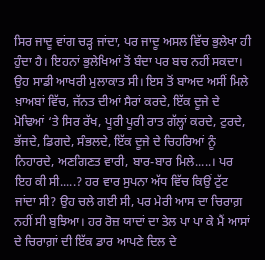ਸਿਰ ਜਾਦੂ ਵਾਂਗ ਚੜ੍ਹ ਜਾਂਦਾ, ਪਰ ਜਾਦੂ ਅਸਲ ਵਿੱਚ ਭੁਲੇਖਾ ਹੀ ਹੁੰਦਾ ਹੈ। ਇਹਨਾਂ ਭੁਲੇਖਿਆਂ ਤੋਂ ਬੰਦਾ ਪਰ ਬਚ ਨਹੀਂ ਸਕਦਾ। ਉਹ ਸਾਡੀ ਆਖਰੀ ਮੁਲਾਕਾਤ ਸੀ। ਇਸ ਤੋਂ ਬਾਅਦ ਅਸੀਂ ਮਿਲੇ ਖ਼ਾਅਬਾਂ ਵਿੱਚ, ਜੱਨਤ ਦੀਆਂ ਸੈਰਾਂ ਕਰਦੇ, ਇੱਕ ਦੂਜੇ ਦੇ ਮੋਢਿਆਂ ‘ਤੇ ਸਿਰ ਰੱਖ, ਪੂਰੀ ਪੂਰੀ ਰਾਤ ਗੱਲ੍ਹਾਂ ਕਰਦੇ, ਟੁਰਦੇ, ਭੱਜਦੇ, ਡਿਗਦੇ, ਸੰਭਲਦੇ, ਇੱਕ ਦੂਜੇ ਦੇ ਚਿਹਰਿਆਂ ਨੂੰ ਨਿਹਾਰਦੇ, ਅਣਗਿਣਤ ਵਾਰੀ, ਬਾਰ-ਬਾਰ ਮਿਲੇ.....। ਪਰ ਇਹ ਕੀ ਸੀ.....? ਹਰ ਵਾਰ ਸੁਪਨਾ ਅੱਧ ਵਿੱਚ ਕਿਉਂ ਟੁੱਟ ਜਾਂਦਾ ਸੀ? ਉਹ ਚਲੇ ਗਈ ਸੀ, ਪਰ ਮੇਰੀ ਆਸ ਦਾ ਚਿਰਾਗ਼ ਨਹੀਂ ਸੀ ਬੁਝਿਆ। ਹਰ ਰੋਜ਼ ਯਾਦਾਂ ਦਾ ਤੇਲ ਪਾ ਪਾ ਕੇ ਮੈਂ ਆਸਾਂ ਦੇ ਚਿਰਾਗ਼ਾਂ ਦੀ ਇੱਕ ਡਾਰ ਆਪਣੇ ਦਿਲ ਦੇ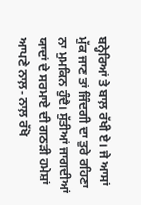ਬਨ੍ਹੇਰਿਆਂ ਤੇ ਬਾਲ਼ ਰੱਖੀ ਏ। ਜੇ ਆਸਾਂ ਮੁੱਕ ਜਾਣ ਤਾਂ ਜਿੰਦਗੀ ਦਾ ਤੁਰੇ ਰਹਿਣਾ ਨਾ ਮੁਮਕਿਨ ਹੁੰਦੈ। ਸੁੱਤੀਆਂ ਜਾਗਦੀਆਂ ਯਾਦਾਂ ਦੇ ਸਰਮਾਏ ਦੀ ਗਠੜੀ ਹਮੇਸ਼ਾਂ ਆਪਣੇ ਨਾਲ਼- ਨਾਲ਼ ਰੱਖੋ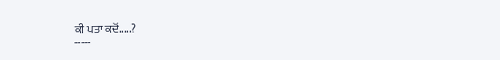ਕੀ ਪਤਾ ਕਦੋਂ.....?
-----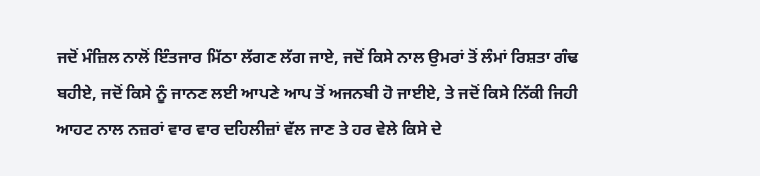ਜਦੋਂ ਮੰਜ਼ਿਲ ਨਾਲੋਂ ਇੰਤਜਾਰ ਮਿੱਠਾ ਲੱਗਣ ਲੱਗ ਜਾਏ, ਜਦੋਂ ਕਿਸੇ ਨਾਲ ਉਮਰਾਂ ਤੋਂ ਲੰਮਾਂ ਰਿਸ਼ਤਾ ਗੰਢ ਬਹੀਏ, ਜਦੋਂ ਕਿਸੇ ਨੂੰ ਜਾਨਣ ਲਈ ਆਪਣੇ ਆਪ ਤੋਂ ਅਜਨਬੀ ਹੋ ਜਾਈਏ, ਤੇ ਜਦੋਂ ਕਿਸੇ ਨਿੱਕੀ ਜਿਹੀ ਆਹਟ ਨਾਲ ਨਜ਼ਰਾਂ ਵਾਰ ਵਾਰ ਦਹਿਲੀਜ਼ਾਂ ਵੱਲ ਜਾਣ ਤੇ ਹਰ ਵੇਲੇ ਕਿਸੇ ਦੇ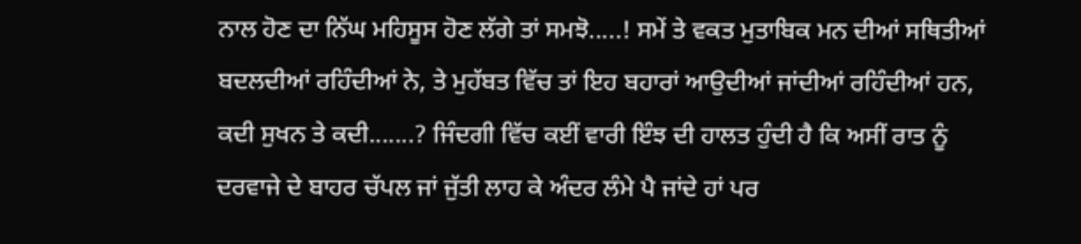ਨਾਲ ਹੋਣ ਦਾ ਨਿੱਘ ਮਹਿਸੂਸ ਹੋਣ ਲੱਗੇ ਤਾਂ ਸਮਝੋ.....! ਸਮੇਂ ਤੇ ਵਕਤ ਮੁਤਾਬਿਕ ਮਨ ਦੀਆਂ ਸਥਿਤੀਆਂ ਬਦਲਦੀਆਂ ਰਹਿੰਦੀਆਂ ਨੇ, ਤੇ ਮੁਹੱਬਤ ਵਿੱਚ ਤਾਂ ਇਹ ਬਹਾਰਾਂ ਆਉਦੀਆਂ ਜਾਂਦੀਆਂ ਰਹਿੰਦੀਆਂ ਹਨ, ਕਦੀ ਸੁਖਨ ਤੇ ਕਦੀ.......? ਜਿੰਦਗੀ ਵਿੱਚ ਕਈਂ ਵਾਰੀ ਇੰਝ ਦੀ ਹਾਲਤ ਹੁੰਦੀ ਹੈ ਕਿ ਅਸੀਂ ਰਾਤ ਨੂੰ ਦਰਵਾਜੇ ਦੇ ਬਾਹਰ ਚੱਪਲ ਜਾਂ ਜੁੱਤੀ ਲਾਹ ਕੇ ਅੰਦਰ ਲੰਮੇ ਪੈ ਜਾਂਦੇ ਹਾਂ ਪਰ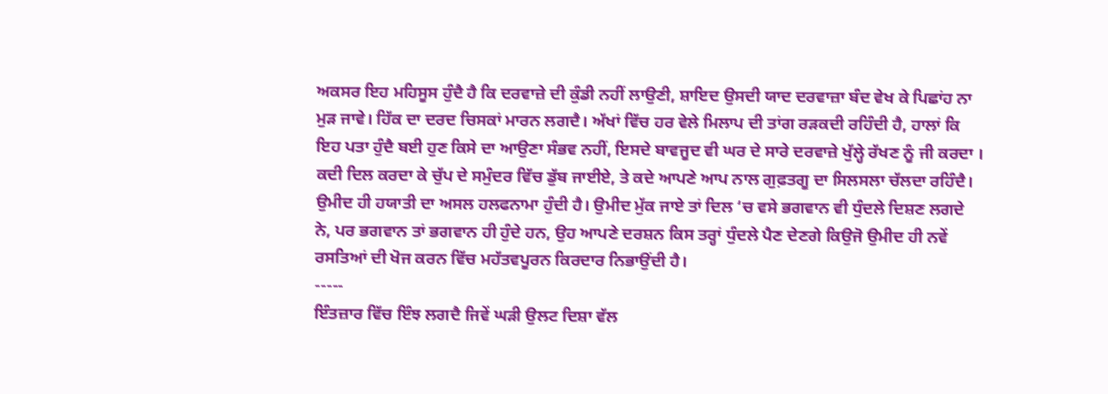ਅਕਸਰ ਇਹ ਮਹਿਸੂਸ ਹੁੰਦੈ ਹੈ ਕਿ ਦਰਵਾਜ਼ੇ ਦੀ ਕੁੰਡੀ ਨਹੀਂ ਲਾਉਣੀ, ਸ਼ਾਇਦ ਉਸਦੀ ਯਾਦ ਦਰਵਾਜ਼ਾ ਬੰਦ ਵੇਖ ਕੇ ਪਿਛਾਂਹ ਨਾ ਮੁੜ ਜਾਵੇ। ਹਿੱਕ ਦਾ ਦਰਦ ਚਿਸਕਾਂ ਮਾਰਨ ਲਗਦੈ। ਅੱਖਾਂ ਵਿੱਚ ਹਰ ਵੇਲੇ ਮਿਲਾਪ ਦੀ ਤਾਂਗ ਰੜਕਦੀ ਰਹਿੰਦੀ ਹੈ, ਹਾਲਾਂ ਕਿ ਇਹ ਪਤਾ ਹੁੰਦੈ ਬਈ ਹੁਣ ਕਿਸੇ ਦਾ ਆਉਣਾ ਸੰਭਵ ਨਹੀਂ, ਇਸਦੇ ਬਾਵਜੂਦ ਵੀ ਘਰ ਦੇ ਸਾਰੇ ਦਰਵਾਜ਼ੇ ਖੁੱਲ੍ਹੇ ਰੱਖਣ ਨੂੰ ਜੀ ਕਰਦਾ । ਕਦੀ ਦਿਲ ਕਰਦਾ ਕੇ ਚੁੱਪ ਦੇ ਸਮੁੰਦਰ ਵਿੱਚ ਡੁੱਬ ਜਾਈਏ, ਤੇ ਕਦੇ ਆਪਣੇ ਆਪ ਨਾਲ ਗੁਫ਼ਤਗੂ ਦਾ ਸਿਲਸਲਾ ਚੱਲਦਾ ਰਹਿੰਦੈ। ਉਮੀਦ ਹੀ ਹਯਾਤੀ ਦਾ ਅਸਲ ਹਲਫਨਾਮਾ ਹੁੰਦੀ ਹੈ। ਉਮੀਦ ਮੁੱਕ ਜਾਏ ਤਾਂ ਦਿਲ ‘ਚ ਵਸੇ ਭਗਵਾਨ ਵੀ ਧੁੰਦਲੇ ਦਿਸ਼ਣ ਲਗਦੇ ਨੇ, ਪਰ ਭਗਵਾਨ ਤਾਂ ਭਗਵਾਨ ਹੀ ਹੁੰਦੇ ਹਨ, ਉਹ ਆਪਣੇ ਦਰਸ਼ਨ ਕਿਸ ਤਰ੍ਹਾਂ ਧੁੰਦਲੇ ਪੈਣ ਦੇਣਗੇ ਕਿਉਜੋ ਉਮੀਦ ਹੀ ਨਵੇਂ ਰਸਤਿਆਂ ਦੀ ਖੋਜ ਕਰਨ ਵਿੱਚ ਮਹੱਤਵਪੂਰਨ ਕਿਰਦਾਰ ਨਿਭਾਉਂਦੀ ਹੈ।
-----
ਇੰਤਜ਼ਾਰ ਵਿੱਚ ਇੰਝ ਲਗਦੈ ਜਿਵੇਂ ਘੜੀ ਉਲਟ ਦਿਸ਼ਾ ਵੱਲ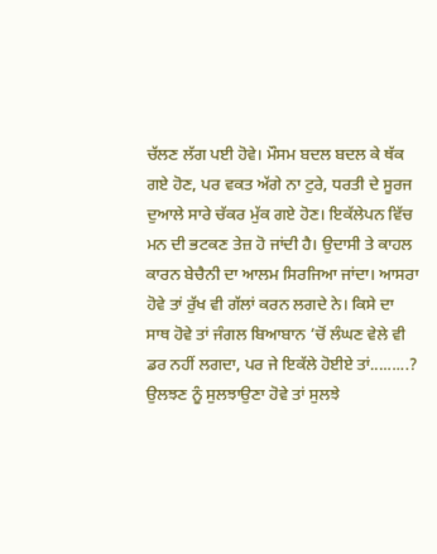ਚੱਲਣ ਲੱਗ ਪਈ ਹੋਵੇ। ਮੌਸਮ ਬਦਲ ਬਦਲ ਕੇ ਥੱਕ ਗਏ ਹੋਣ, ਪਰ ਵਕਤ ਅੱਗੇ ਨਾ ਟੁਰੇ, ਧਰਤੀ ਦੇ ਸੂਰਜ ਦੁਆਲੇ ਸਾਰੇ ਚੱਕਰ ਮੁੱਕ ਗਏ ਹੋਣ। ਇਕੱਲੇਪਨ ਵਿੱਚ ਮਨ ਦੀ ਭਟਕਣ ਤੇਜ਼ ਹੋ ਜਾਂਦੀ ਹੈ। ਉਦਾਸੀ ਤੇ ਕਾਹਲ ਕਾਰਨ ਬੇਚੈਨੀ ਦਾ ਆਲਮ ਸਿਰਜਿਆ ਜਾਂਦਾ। ਆਸਰਾ ਹੋਵੇ ਤਾਂ ਰੁੱਖ ਵੀ ਗੱਲਾਂ ਕਰਨ ਲਗਦੇ ਨੇ। ਕਿਸੇ ਦਾ ਸਾਥ ਹੋਵੇ ਤਾਂ ਜੰਗਲ ਬਿਆਬਾਨ ‘ਚੋਂ ਲੰਘਣ ਵੇਲੇ ਵੀ ਡਰ ਨਹੀਂ ਲਗਦਾ, ਪਰ ਜੇ ਇਕੱਲੇ ਹੋਈਏ ਤਾਂ.........? ਉਲਝਣ ਨੂੰ ਸੁਲਝਾਉਣਾ ਹੋਵੇ ਤਾਂ ਸੁਲਝੇ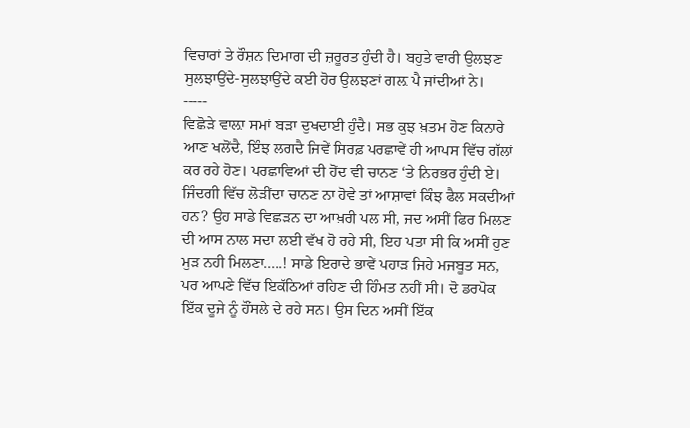ਵਿਚਾਰਾਂ ਤੇ ਰੌਸ਼ਨ ਦਿਮਾਗ ਦੀ ਜ਼ਰੂਰਤ ਹੁੰਦੀ ਹੈ। ਬਹੁਤੇ ਵਾਰੀ ਉਲਝਣ ਸੁਲਝਾਉਂਦੇ-ਸੁਲਝਾਉਂਦੇ ਕਈ ਹੋਰ ਉਲਝਣਾਂ ਗਲ਼ ਪੈ ਜਾਂਦੀਆਂ ਨੇ।
-----
ਵਿਛੋੜੇ ਵਾਲ਼ਾ ਸਮਾਂ ਬੜਾ ਦੁਖਦਾਈ ਹੁੰਦੈ। ਸਭ ਕੁਝ ਖ਼ਤਮ ਹੋਣ ਕਿਨਾਰੇ ਆਣ ਖਲੋਂਦੈ, ਇੰਝ ਲਗਦੈ ਜਿਵੇਂ ਸਿਰਫ਼ ਪਰਛਾਵੇਂ ਹੀ ਆਪਸ ਵਿੱਚ ਗੱਲਾਂ ਕਰ ਰਹੇ ਹੋਣ। ਪਰਛਾਵਿਆਂ ਦੀ ਹੋਂਦ ਵੀ ਚਾਨਣ ‘ਤੇ ਨਿਰਭਰ ਹੁੰਦੀ ਏ। ਜਿੰਦਗੀ ਵਿੱਚ ਲੋੜੀਂਦਾ ਚਾਨਣ ਨਾ ਹੋਵੇ ਤਾਂ ਆਸ਼ਾਵਾਂ ਕਿੰਝ ਫੈਲ ਸਕਦੀਆਂ ਹਨ? ਉਹ ਸਾਡੇ ਵਿਛੜਨ ਦਾ ਆਖ਼ਰੀ ਪਲ ਸੀ, ਜਦ ਅਸੀਂ ਫਿਰ ਮਿਲਣ ਦੀ ਆਸ ਨਾਲ ਸਦਾ ਲਈ ਵੱਖ ਹੋ ਰਹੇ ਸੀ, ਇਹ ਪਤਾ ਸੀ ਕਿ ਅਸੀਂ ਹੁਣ ਮੁੜ ਨਹੀ ਮਿਲਣਾ.....! ਸਾਡੇ ਇਰਾਦੇ ਭਾਵੇਂ ਪਹਾੜ ਜਿਹੇ ਮਜਬੂਤ ਸਨ, ਪਰ ਆਪਣੇ ਵਿੱਚ ਇਕੱਠਿਆਂ ਰਹਿਣ ਦੀ ਹਿੰਮਤ ਨਹੀਂ ਸੀ। ਦੋ ਡਰਪੋਕ ਇੱਕ ਦੂਜੇ ਨੂੰ ਹੌਂਸਲੇ ਦੇ ਰਹੇ ਸਨ। ਉਸ ਦਿਨ ਅਸੀਂ ਇੱਕ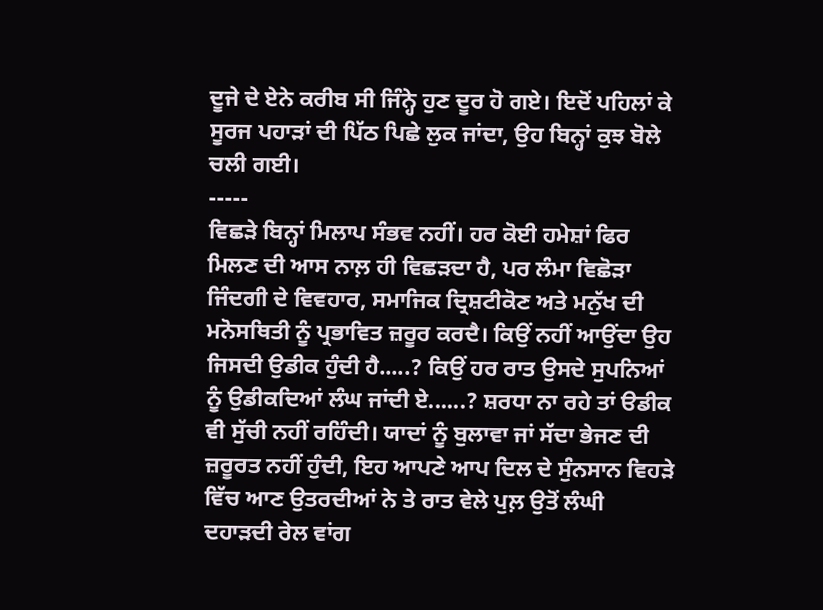ਦੂਜੇ ਦੇ ਏਨੇ ਕਰੀਬ ਸੀ ਜਿੰਨ੍ਹੇ ਹੁਣ ਦੂਰ ਹੋ ਗਏ। ਇਦੋਂ ਪਹਿਲਾਂ ਕੇ ਸੂਰਜ ਪਹਾੜਾਂ ਦੀ ਪਿੱਠ ਪਿਛੇ ਲੁਕ ਜਾਂਦਾ, ਉਹ ਬਿਨ੍ਹਾਂ ਕੁਝ ਬੋਲੇ ਚਲੀ ਗਈ।
-----
ਵਿਛੜੇ ਬਿਨ੍ਹਾਂ ਮਿਲਾਪ ਸੰਭਵ ਨਹੀਂ। ਹਰ ਕੋਈ ਹਮੇਸ਼ਾਂ ਫਿਰ ਮਿਲਣ ਦੀ ਆਸ ਨਾਲ਼ ਹੀ ਵਿਛੜਦਾ ਹੈ, ਪਰ ਲੰਮਾ ਵਿਛੋੜਾ ਜਿੰਦਗੀ ਦੇ ਵਿਵਹਾਰ, ਸਮਾਜਿਕ ਦ੍ਰਿਸ਼ਟੀਕੋਣ ਅਤੇ ਮਨੁੱਖ ਦੀ ਮਨੋਸਥਿਤੀ ਨੂੰ ਪ੍ਰਭਾਵਿਤ ਜ਼ਰੂਰ ਕਰਦੈ। ਕਿਉਂ ਨਹੀਂ ਆਉਂਦਾ ਉਹ ਜਿਸਦੀ ਉਡੀਕ ਹੁੰਦੀ ਹੈ.....? ਕਿਉਂ ਹਰ ਰਾਤ ਉਸਦੇ ਸੁਪਨਿਆਂ ਨੂੰ ਉਡੀਕਦਿਆਂ ਲੰਘ ਜਾਂਦੀ ਏ......? ਸ਼ਰਧਾ ਨਾ ਰਹੇ ਤਾਂ ੳਡੀਕ ਵੀ ਸੁੱਚੀ ਨਹੀਂ ਰਹਿੰਦੀ। ਯਾਦਾਂ ਨੂੰ ਬੁਲਾਵਾ ਜਾਂ ਸੱਦਾ ਭੇਜਣ ਦੀ ਜ਼ਰੂਰਤ ਨਹੀਂ ਹੁੰਦੀ, ਇਹ ਆਪਣੇ ਆਪ ਦਿਲ ਦੇ ਸੁੰਨਸਾਨ ਵਿਹੜੇ ਵਿੱਚ ਆਣ ਉਤਰਦੀਆਂ ਨੇ ਤੇ ਰਾਤ ਵੇਲੇ ਪੁਲ਼ ਉਤੋਂ ਲੰਘੀ ਦਹਾੜਦੀ ਰੇਲ ਵਾਂਗ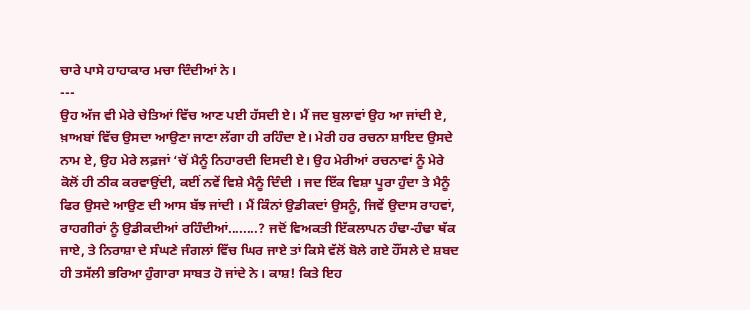ਚਾਰੇ ਪਾਸੇ ਹਾਹਾਕਾਰ ਮਚਾ ਦਿੰਦੀਆਂ ਨੇ।
---
ਉਹ ਅੱਜ ਵੀ ਮੇਰੇ ਚੇਤਿਆਂ ਵਿੱਚ ਆਣ ਪਈ ਹੱਸਦੀ ਏ। ਮੈਂ ਜਦ ਬੁਲਾਵਾਂ ਉਹ ਆ ਜਾਂਦੀ ਏ, ਖ਼ਾਅਬਾਂ ਵਿੱਚ ਉਸਦਾ ਆਉਣਾ ਜਾਣਾ ਲੱਗਾ ਹੀ ਰਹਿੰਦਾ ਏ। ਮੇਰੀ ਹਰ ਰਚਨਾ ਸ਼ਾਇਦ ਉਸਦੇ ਨਾਮ ਏ, ਉਹ ਮੇਰੇ ਲਫ਼ਜਾਂ ‘ਚੋਂ ਮੈਨੂੰ ਨਿਹਾਰਦੀ ਦਿਸਦੀ ਏ। ਉਹ ਮੇਰੀਆਂ ਰਚਨਾਵਾਂ ਨੂੰ ਮੇਰੇ ਕੋਲੋਂ ਹੀ ਠੀਕ ਕਰਵਾਉਂਦੀ, ਕਈਂ ਨਵੇਂ ਵਿਸ਼ੇ ਮੈਨੂੰ ਦਿੰਦੀ । ਜਦ ਇੱਕ ਵਿਸ਼ਾ ਪੂਰਾ ਹੁੰਦਾ ਤੇ ਮੈਨੂੰ ਫਿਰ ਉਸਦੇ ਆਉਣ ਦੀ ਆਸ ਬੱਝ ਜਾਂਦੀ । ਮੈਂ ਕਿੰਨਾਂ ਉਡੀਕਦਾਂ ਉਸਨੂੰ, ਜਿਵੇਂ ਉਦਾਸ ਰਾਹਵਾਂ, ਰਾਹਗੀਰਾਂ ਨੂੰ ਉਡੀਕਦੀਆਂ ਰਹਿੰਦੀਆਂ........? ਜਦੋਂ ਵਿਅਕਤੀ ਇੱਕਲਾਪਨ ਹੰਢਾ-ਹੰਢਾ ਥੱਕ ਜਾਏ, ਤੇ ਨਿਰਾਸ਼ਾ ਦੇ ਸੰਘਣੇ ਜੰਗਲਾਂ ਵਿੱਚ ਘਿਰ ਜਾਏ ਤਾਂ ਕਿਸੇ ਵੱਲੋਂ ਬੋਲੇ ਗਏ ਹੌਂਸਲੇ ਦੇ ਸ਼ਬਦ ਹੀ ਤਸੱਲੀ ਭਰਿਆ ਹੁੰਗਾਰਾ ਸਾਬਤ ਹੋ ਜਾਂਦੇ ਨੇ। ਕਾਸ਼! ਕਿਤੇ ਇਹ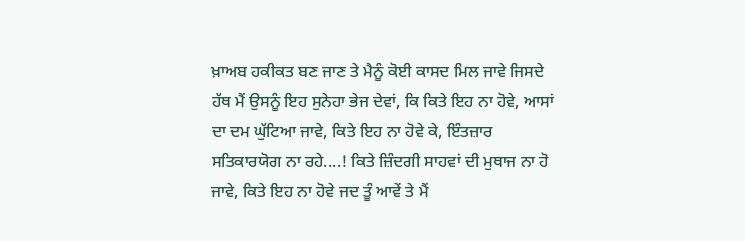ਖ਼ਾਅਬ ਹਕੀਕਤ ਬਣ ਜਾਣ ਤੇ ਮੈਨੂੰ ਕੋਈ ਕਾਸਦ ਮਿਲ ਜਾਵੇ ਜਿਸਦੇ ਹੱਥ ਮੈਂ ਉਸਨੂੰ ਇਹ ਸੁਨੇਹਾ ਭੇਜ ਦੇਵਾਂ, ਕਿ ਕਿਤੇ ਇਹ ਨਾ ਹੋਵੇ, ਆਸਾਂ ਦਾ ਦਮ ਘੁੱਟਿਆ ਜਾਵੇ, ਕਿਤੇ ਇਹ ਨਾ ਹੋਵੇ ਕੇ, ਇੰਤਜ਼ਾਰ ਸਤਿਕਾਰਯੋਗ ਨਾ ਰਹੇ....! ਕਿਤੇ ਜ਼ਿੰਦਗੀ ਸਾਹਵਾਂ ਦੀ ਮੁਥਾਜ ਨਾ ਹੋ ਜਾਵੇ, ਕਿਤੇ ਇਹ ਨਾ ਹੋਵੇ ਜਦ ਤੂੰ ਆਵੇਂ ਤੇ ਮੈਂ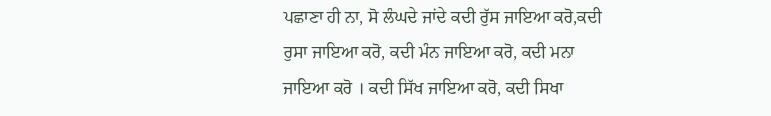ਪਛਾਣਾ ਹੀ ਨਾ, ਸੋ ਲੰਘਦੇ ਜਾਂਦੇ ਕਦੀ ਰੁੱਸ ਜਾਇਆ ਕਰੋ,ਕਦੀ ਰੁਸਾ ਜਾਇਆ ਕਰੋ, ਕਦੀ ਮੰਨ ਜਾਇਆ ਕਰੋ, ਕਦੀ ਮਨਾ ਜਾਇਆ ਕਰੋ । ਕਦੀ ਸਿੱਖ ਜਾਇਆ ਕਰੋ, ਕਦੀ ਸਿਖਾ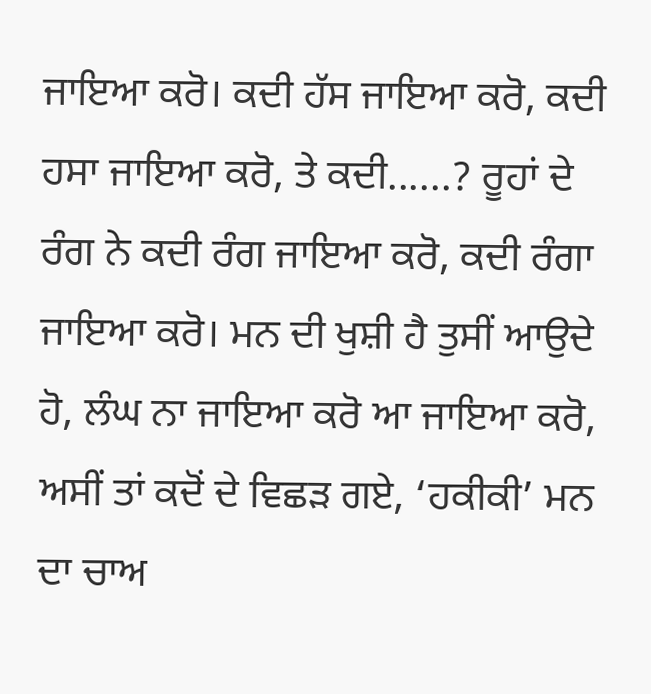ਜਾਇਆ ਕਰੋ। ਕਦੀ ਹੱਸ ਜਾਇਆ ਕਰੋ, ਕਦੀ ਹਸਾ ਜਾਇਆ ਕਰੋ, ਤੇ ਕਦੀ......? ਰੂਹਾਂ ਦੇ ਰੰਗ ਨੇ ਕਦੀ ਰੰਗ ਜਾਇਆ ਕਰੋ, ਕਦੀ ਰੰਗਾ ਜਾਇਆ ਕਰੋ। ਮਨ ਦੀ ਖੁਸ਼ੀ ਹੈ ਤੁਸੀਂ ਆਉਦੇ ਹੋ, ਲੰਘ ਨਾ ਜਾਇਆ ਕਰੋ ਆ ਜਾਇਆ ਕਰੋ, ਅਸੀਂ ਤਾਂ ਕਦੋਂ ਦੇ ਵਿਛੜ ਗਏ, ‘ਹਕੀਕੀ’ ਮਨ ਦਾ ਚਾਅ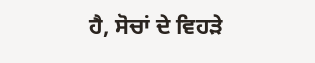ਹੈ, ਸੋਚਾਂ ਦੇ ਵਿਹੜੇ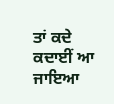ਤਾਂ ਕਦੇ ਕਦਾਈਂ ਆ ਜਾਇਆ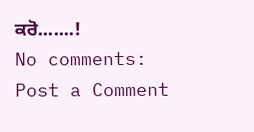ਕਰੋ.......!
No comments:
Post a Comment